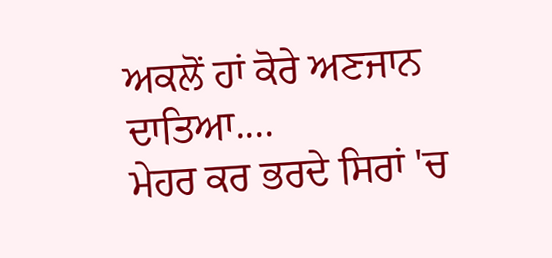ਅਕਲੋਂ ਹਾਂ ਕੋਰੇ ਅਣਜਾਨ ਦਾਤਿਆ....
ਮੇਹਰ ਕਰ ਭਰਦੇ ਸਿਰਾਂ 'ਚ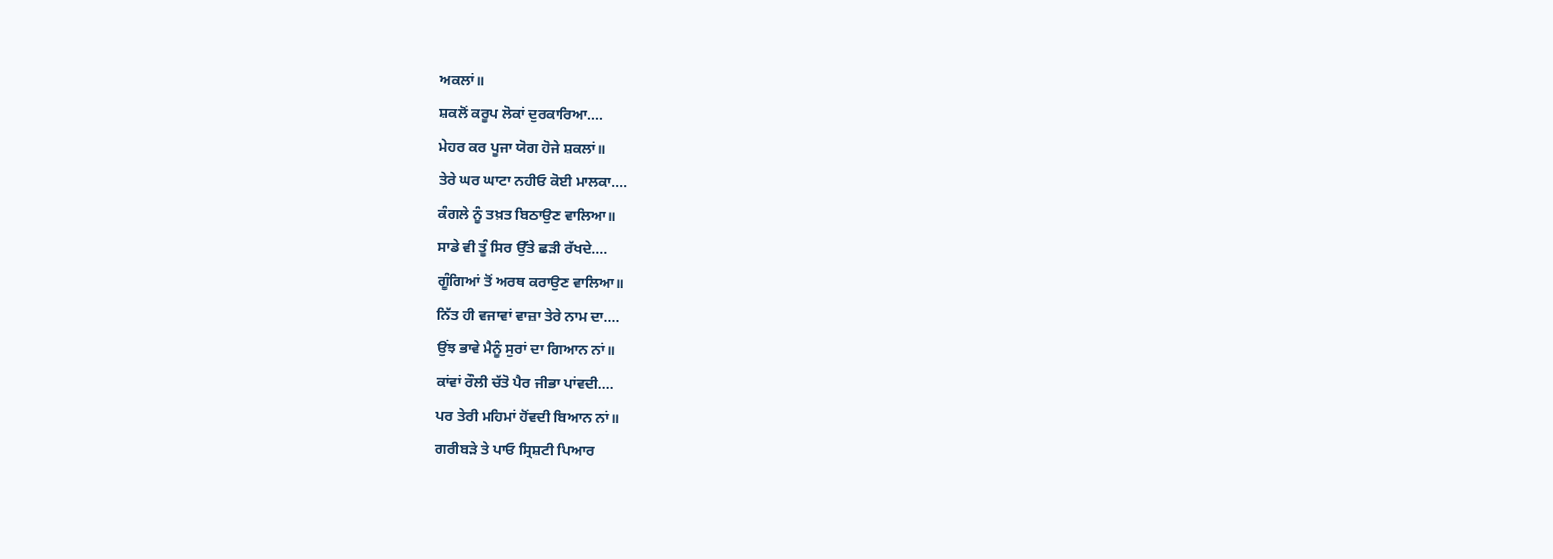ਅਕਲਾਂ॥
ਸ਼ਕਲੋਂ ਕਰੂਪ ਲੋਕਾਂ ਦੁਰਕਾਰਿਆ....
ਮੇਹਰ ਕਰ ਪੂਜਾ ਯੋਗ ਹੋਜੇ ਸ਼ਕਲਾਂ॥
ਤੇਰੇ ਘਰ ਘਾਟਾ ਨਹੀਓ ਕੋਈ ਮਾਲਕਾ....
ਕੰਗਲੇ ਨੂੰ ਤਖ਼ਤ ਬਿਠਾਉਣ ਵਾਲਿਆ॥
ਸਾਡੇ ਵੀ ਤੂੰ ਸਿਰ ਉੱਤੇ ਛੜੀ ਰੱਖਦੇ....
ਗੂੰਗਿਆਂ ਤੋਂ ਅਰਥ ਕਰਾਉਣ ਵਾਲਿਆ॥
ਨਿੱਤ ਹੀ ਵਜਾਵਾਂ ਵਾਜ਼ਾ ਤੇਰੇ ਨਾਮ ਦਾ....
ਉਂਝ ਭਾਵੇ ਮੈਨੂੰ ਸੁਰਾਂ ਦਾ ਗਿਆਨ ਨਾਂ॥
ਕਾਂਵਾਂ ਰੌਲੀ ਚੱਤੋ ਪੈਰ ਜੀਭਾ ਪਾਂਵਦੀ....
ਪਰ ਤੇਰੀ ਮਹਿਮਾਂ ਹੋਂਵਦੀ ਬਿਆਨ ਨਾਂ॥
ਗਰੀਬੜੇ ਤੇ ਪਾਓ ਸ੍ਰਿਸ਼ਟੀ ਪਿਆਰ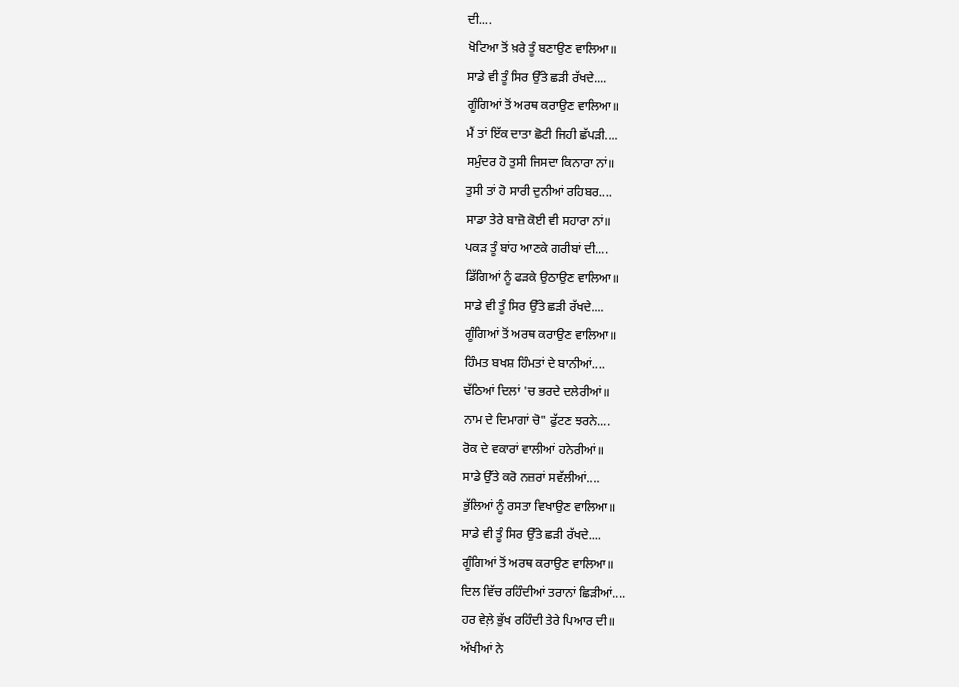ਦੀ....
ਖੋਟਿਆ ਤੋਂ ਖ਼ਰੇ ਤੂੰ ਬਣਾਉਣ ਵਾਲਿਆ॥
ਸਾਡੇ ਵੀ ਤੂੰ ਸਿਰ ਉੱਤੇ ਛੜੀ ਰੱਖਦੇ....
ਗੂੰਗਿਆਂ ਤੋਂ ਅਰਥ ਕਰਾਉਣ ਵਾਲਿਆ॥
ਮੈਂ ਤਾਂ ਇੱਕ ਦਾਤਾ ਛੋਟੀ ਜਿਹੀ ਛੱਪੜੀ....
ਸਮੁੰਦਰ ਹੋ ਤੁਸੀ ਜਿਸਦਾ ਕਿਨਾਰਾ ਨਾਂ॥
ਤੁਸੀ ਤਾਂ ਹੋ ਸਾਰੀ ਦੁਨੀਆਂ ਰਹਿਬਰ....
ਸਾਡਾ ਤੇਰੇ ਬਾਜ਼ੋ ਕੋਈ ਵੀ ਸਹਾਰਾ ਨਾਂ॥
ਪਕੜ ਤੂੰ ਬਾਂਹ ਆਣਕੇ ਗਰੀਬਾਂ ਦੀ....
ਡਿੱਗਿਆਂ ਨੂੰ ਫੜਕੇ ਉਠਾਉਣ ਵਾਲਿਆ॥
ਸਾਡੇ ਵੀ ਤੂੰ ਸਿਰ ਉੱਤੇ ਛੜੀ ਰੱਖਦੇ....
ਗੂੰਗਿਆਂ ਤੋਂ ਅਰਥ ਕਰਾਉਣ ਵਾਲਿਆ॥
ਹਿੰਮਤ ਬਖਸ਼ ਹਿੰਮਤਾਂ ਦੇ ਬਾਨੀਆਂ....
ਢੱਠਿਆਂ ਦਿਲਾਂ 'ਚ ਭਰਦੇ ਦਲੇਰੀਆਂ॥
ਨਾਮ ਦੇ ਦਿਮਾਗਾਂ ਚੋ" ਫੁੱਟਣ ਝਰਨੇ....
ਰੋਕ ਦੇ ਵਕਾਰਾਂ ਵਾਲੀਆਂ ਹਨੇਰੀਆਂ॥
ਸਾਡੇ ਉੱਤੇ ਕਰੋ ਨਜ਼ਰਾਂ ਸਵੱਲੀਆਂ....
ਭੁੱਲਿਆਂ ਨੂੰ ਰਸਤਾ ਵਿਖਾਉਣ ਵਾਲਿਆ॥
ਸਾਡੇ ਵੀ ਤੂੰ ਸਿਰ ਉੱਤੇ ਛੜੀ ਰੱਖਦੇ....
ਗੂੰਗਿਆਂ ਤੋਂ ਅਰਥ ਕਰਾਉਣ ਵਾਲਿਆ॥
ਦਿਲ ਵਿੱਚ ਰਹਿੰਦੀਆਂ ਤਰਾਨਾਂ ਛਿੜੀਆਂ....
ਹਰ ਵੇਲ਼ੇ ਭੁੱਖ ਰਹਿੰਦੀ ਤੇਰੇ ਪਿਆਰ ਦੀ॥
ਅੱਖੀਆਂ ਨੇ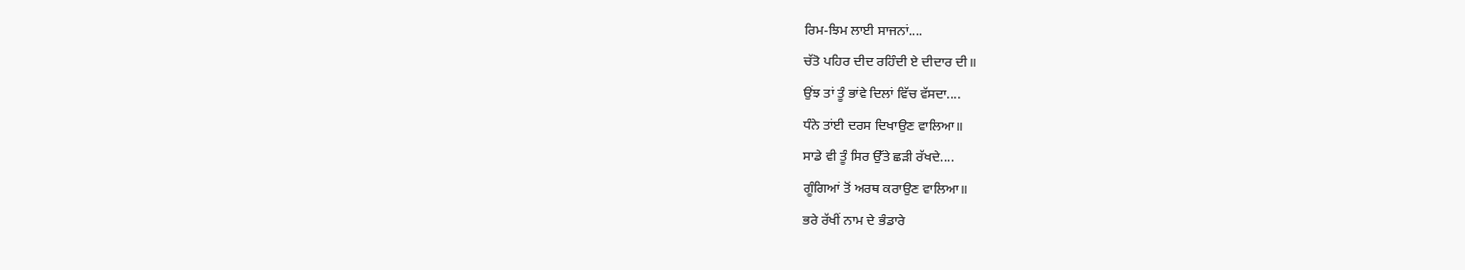ਰਿਮ-ਝਿਮ ਲਾਈ ਸਾਜਨਾਂ....
ਚੱਤੋ ਪਹਿਰ ਦੀਦ ਰਹਿੰਦੀ ਏ ਦੀਦਾਰ ਦੀ॥
ਉਂਝ ਤਾਂ ਤੂੰ ਭਾਂਵੇ ਦਿਲਾਂ ਵਿੱਚ ਵੱਸਦਾ....
ਧੰਨੇ ਤਾਂਈ ਦਰਸ ਦਿਖਾਉਣ ਵਾਲਿਆ॥
ਸਾਡੇ ਵੀ ਤੂੰ ਸਿਰ ਉੱਤੇ ਛੜੀ ਰੱਖਦੇ....
ਗੂੰਗਿਆਂ ਤੋਂ ਅਰਥ ਕਰਾਉਣ ਵਾਲਿਆ॥
ਭਰੇ ਰੱਖੀਂ ਨਾਮ ਦੇ ਭੰਡਾਰੇ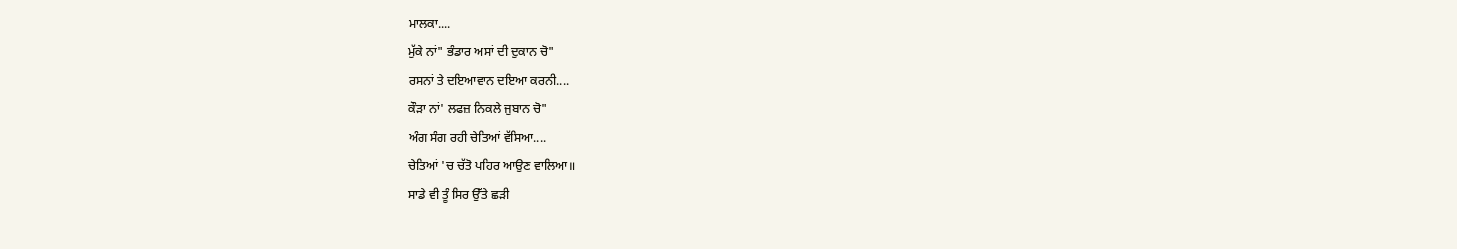ਮਾਲਕਾ....
ਮੁੱਕੇ ਨਾਂ" ਭੰਡਾਰ ਅਸਾਂ ਦੀ ਦੁਕਾਨ ਚੋ"
ਰਸਨਾਂ ਤੇ ਦਇਆਵਾਨ ਦਇਆ ਕਰਨੀ....
ਕੌੜਾ ਨਾਂ' ਲਫਜ਼ ਨਿਕਲੇ ਜੁਬਾਨ ਚੋ"
ਅੰਗ ਸੰਗ ਰਹੀ ਚੇਤਿਆਂ ਵੱਸਿਆ....
ਚੇਤਿਆਂ 'ਚ ਚੱਤੋ ਪਹਿਰ ਆਉਣ ਵਾਲਿਆ॥
ਸਾਡੇ ਵੀ ਤੂੰ ਸਿਰ ਉੱਤੇ ਛੜੀ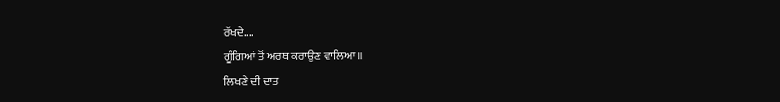ਰੱਖਦੇ....
ਗੂੰਗਿਆਂ ਤੋਂ ਅਰਥ ਕਰਾਉਣ ਵਾਲਿਆ॥
ਲਿਖਣੇ ਦੀ ਦਾਤ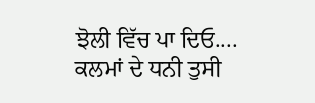ਝੋਲੀ ਵਿੱਚ ਪਾ ਦਿਓ....
ਕਲਮਾਂ ਦੇ ਧਨੀ ਤੁਸੀ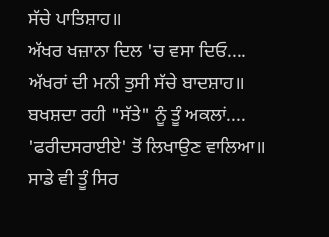ਸੱਚੇ ਪਾਤਿਸ਼ਾਹ॥
ਅੱਖਰ ਖਜ਼ਾਨਾ ਦਿਲ 'ਚ ਵਸਾ ਦਿਓ....
ਅੱਖਰਾਂ ਦੀ ਮਨੀ ਤੁਸੀ ਸੱਚੇ ਬਾਦਸ਼ਾਹ॥
ਬਖਸ਼ਦਾ ਰਹੀ "ਸੱਤੇ" ਨੂੰ ਤੂੰ ਅਕਲਾਂ....
'ਫਰੀਦਸਰਾਈਏ' ਤੋਂ ਲਿਖਾਉਣ ਵਾਲਿਆ॥
ਸਾਡੇ ਵੀ ਤੂੰ ਸਿਰ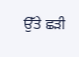ਉੱਤੇ ਛੜੀ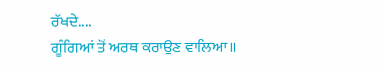ਰੱਖਦੇ....
ਗੂੰਗਿਆਂ ਤੋਂ ਅਰਥ ਕਰਾਉਣ ਵਾਲਿਆ॥